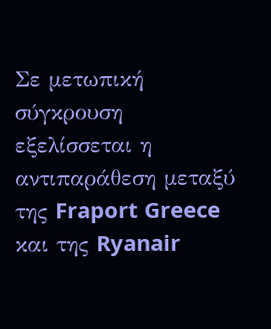Σε μετωπική σύγκρουση εξελίσσεται η αντιπαράθεση μεταξύ της Fraport Greece και της Ryanair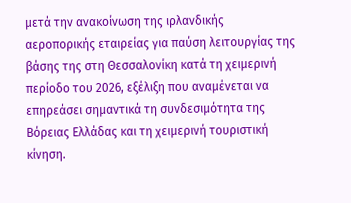μετά την ανακοίνωση της ιρλανδικής αεροπορικής εταιρείας για παύση λειτουργίας της βάσης της στη Θεσσαλονίκη κατά τη χειμερινή περίοδο του 2026, εξέλιξη που αναμένεται να επηρεάσει σημαντικά τη συνδεσιμότητα της Βόρειας Ελλάδας και τη χειμερινή τουριστική κίνηση.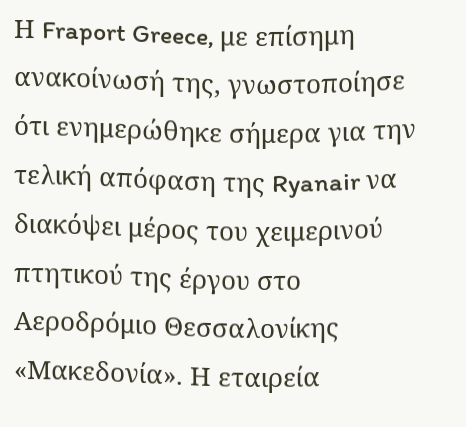Η Fraport Greece, με επίσημη ανακοίνωσή της, γνωστοποίησε ότι ενημερώθηκε σήμερα για την τελική απόφαση της Ryanair να διακόψει μέρος του χειμερινού πτητικού της έργου στο Αεροδρόμιο Θεσσαλονίκης «Μακεδονία». Η εταιρεία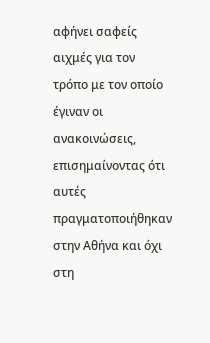αφήνει σαφείς αιχμές για τον τρόπο με τον οποίο έγιναν οι ανακοινώσεις, επισημαίνοντας ότι αυτές πραγματοποιήθηκαν στην Αθήνα και όχι στη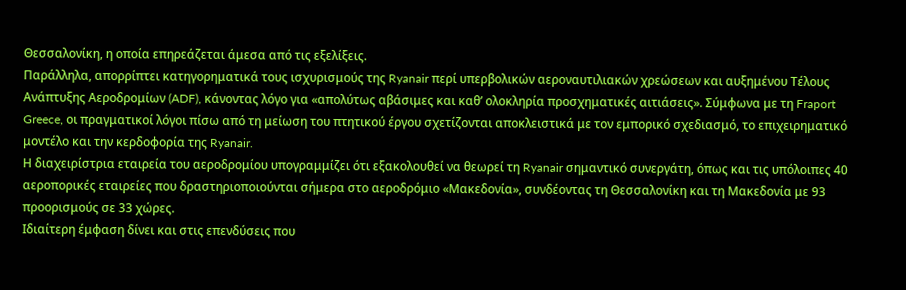Θεσσαλονίκη, η οποία επηρεάζεται άμεσα από τις εξελίξεις.
Παράλληλα, απορρίπτει κατηγορηματικά τους ισχυρισμούς της Ryanair περί υπερβολικών αεροναυτιλιακών χρεώσεων και αυξημένου Τέλους Ανάπτυξης Αεροδρομίων (ADF), κάνοντας λόγο για «απολύτως αβάσιμες και καθ’ ολοκληρία προσχηματικές αιτιάσεις». Σύμφωνα με τη Fraport Greece, οι πραγματικοί λόγοι πίσω από τη μείωση του πτητικού έργου σχετίζονται αποκλειστικά με τον εμπορικό σχεδιασμό, το επιχειρηματικό μοντέλο και την κερδοφορία της Ryanair.
Η διαχειρίστρια εταιρεία του αεροδρομίου υπογραμμίζει ότι εξακολουθεί να θεωρεί τη Ryanair σημαντικό συνεργάτη, όπως και τις υπόλοιπες 40 αεροπορικές εταιρείες που δραστηριοποιούνται σήμερα στο αεροδρόμιο «Μακεδονία», συνδέοντας τη Θεσσαλονίκη και τη Μακεδονία με 93 προορισμούς σε 33 χώρες.
Ιδιαίτερη έμφαση δίνει και στις επενδύσεις που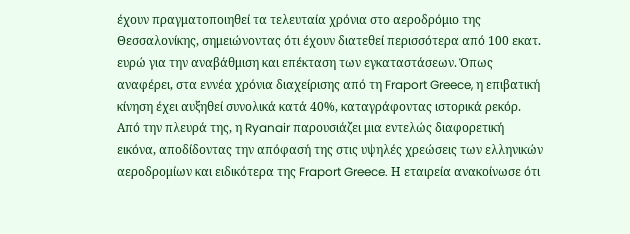έχουν πραγματοποιηθεί τα τελευταία χρόνια στο αεροδρόμιο της Θεσσαλονίκης, σημειώνοντας ότι έχουν διατεθεί περισσότερα από 100 εκατ. ευρώ για την αναβάθμιση και επέκταση των εγκαταστάσεων. Όπως αναφέρει, στα εννέα χρόνια διαχείρισης από τη Fraport Greece, η επιβατική κίνηση έχει αυξηθεί συνολικά κατά 40%, καταγράφοντας ιστορικά ρεκόρ.
Από την πλευρά της, η Ryanair παρουσιάζει μια εντελώς διαφορετική εικόνα, αποδίδοντας την απόφασή της στις υψηλές χρεώσεις των ελληνικών αεροδρομίων και ειδικότερα της Fraport Greece. Η εταιρεία ανακοίνωσε ότι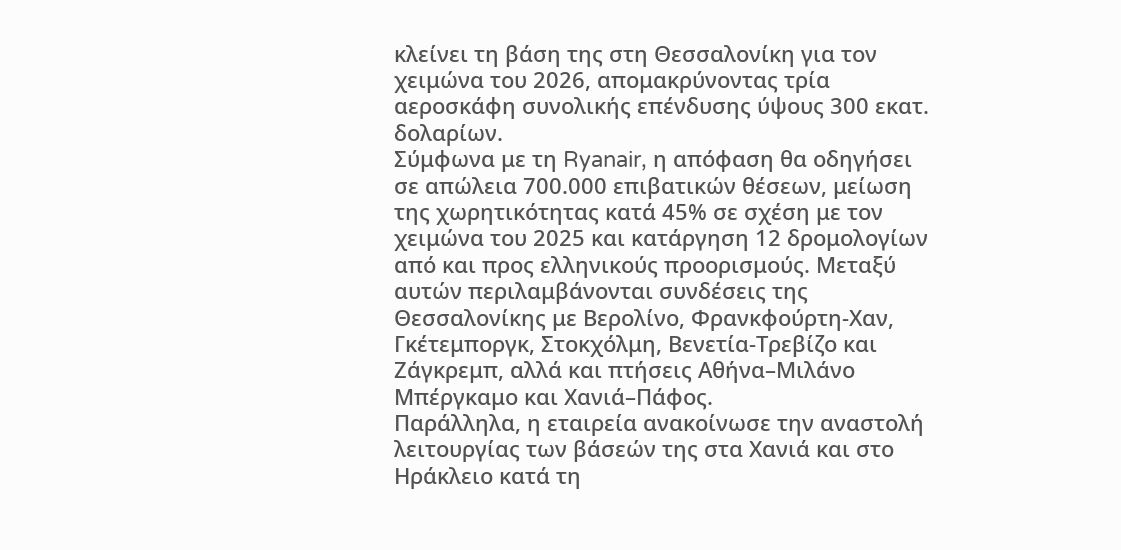κλείνει τη βάση της στη Θεσσαλονίκη για τον χειμώνα του 2026, απομακρύνοντας τρία αεροσκάφη συνολικής επένδυσης ύψους 300 εκατ. δολαρίων.
Σύμφωνα με τη Ryanair, η απόφαση θα οδηγήσει σε απώλεια 700.000 επιβατικών θέσεων, μείωση της χωρητικότητας κατά 45% σε σχέση με τον χειμώνα του 2025 και κατάργηση 12 δρομολογίων από και προς ελληνικούς προορισμούς. Μεταξύ αυτών περιλαμβάνονται συνδέσεις της Θεσσαλονίκης με Βερολίνο, Φρανκφούρτη-Χαν, Γκέτεμποργκ, Στοκχόλμη, Βενετία-Τρεβίζο και Ζάγκρεμπ, αλλά και πτήσεις Αθήνα–Μιλάνο Μπέργκαμο και Χανιά–Πάφος.
Παράλληλα, η εταιρεία ανακοίνωσε την αναστολή λειτουργίας των βάσεών της στα Χανιά και στο Ηράκλειο κατά τη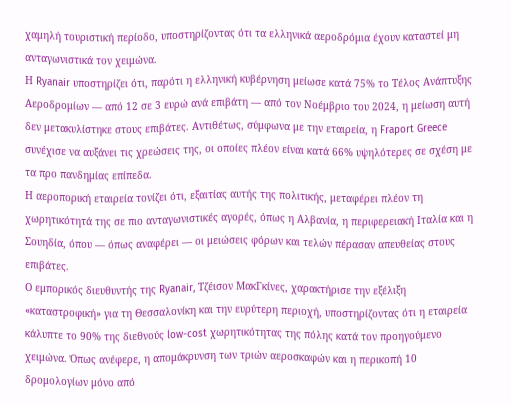χαμηλή τουριστική περίοδο, υποστηρίζοντας ότι τα ελληνικά αεροδρόμια έχουν καταστεί μη ανταγωνιστικά τον χειμώνα.
Η Ryanair υποστηρίζει ότι, παρότι η ελληνική κυβέρνηση μείωσε κατά 75% το Τέλος Ανάπτυξης Αεροδρομίων — από 12 σε 3 ευρώ ανά επιβάτη — από τον Νοέμβριο του 2024, η μείωση αυτή δεν μετακυλίστηκε στους επιβάτες. Αντιθέτως, σύμφωνα με την εταιρεία, η Fraport Greece συνέχισε να αυξάνει τις χρεώσεις της, οι οποίες πλέον είναι κατά 66% υψηλότερες σε σχέση με τα προ πανδημίας επίπεδα.
Η αεροπορική εταιρεία τονίζει ότι, εξαιτίας αυτής της πολιτικής, μεταφέρει πλέον τη χωρητικότητά της σε πιο ανταγωνιστικές αγορές, όπως η Αλβανία, η περιφερειακή Ιταλία και η Σουηδία, όπου — όπως αναφέρει — οι μειώσεις φόρων και τελών πέρασαν απευθείας στους επιβάτες.
Ο εμπορικός διευθυντής της Ryanair, Τζέισον ΜακΓκίνες, χαρακτήρισε την εξέλιξη «καταστροφική» για τη Θεσσαλονίκη και την ευρύτερη περιοχή, υποστηρίζοντας ότι η εταιρεία κάλυπτε το 90% της διεθνούς low-cost χωρητικότητας της πόλης κατά τον προηγούμενο χειμώνα. Όπως ανέφερε, η απομάκρυνση των τριών αεροσκαφών και η περικοπή 10 δρομολογίων μόνο από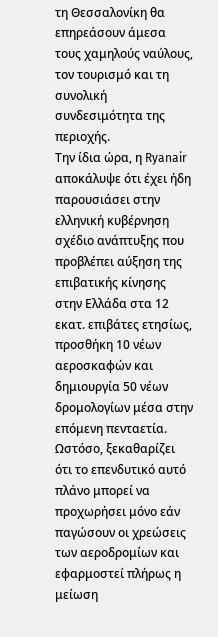τη Θεσσαλονίκη θα επηρεάσουν άμεσα τους χαμηλούς ναύλους, τον τουρισμό και τη συνολική συνδεσιμότητα της περιοχής.
Την ίδια ώρα, η Ryanair αποκάλυψε ότι έχει ήδη παρουσιάσει στην ελληνική κυβέρνηση σχέδιο ανάπτυξης που προβλέπει αύξηση της επιβατικής κίνησης στην Ελλάδα στα 12 εκατ. επιβάτες ετησίως, προσθήκη 10 νέων αεροσκαφών και δημιουργία 50 νέων δρομολογίων μέσα στην επόμενη πενταετία. Ωστόσο, ξεκαθαρίζει ότι το επενδυτικό αυτό πλάνο μπορεί να προχωρήσει μόνο εάν παγώσουν οι χρεώσεις των αεροδρομίων και εφαρμοστεί πλήρως η μείωση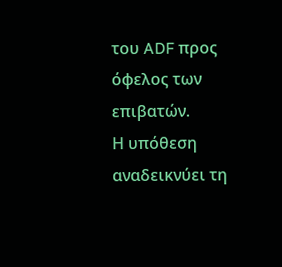του ADF προς όφελος των επιβατών.
Η υπόθεση αναδεικνύει τη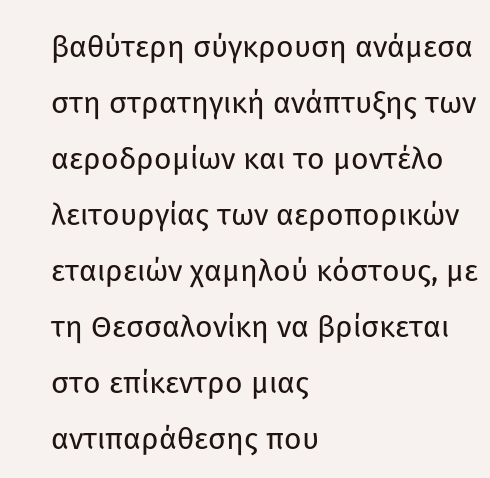βαθύτερη σύγκρουση ανάμεσα στη στρατηγική ανάπτυξης των αεροδρομίων και το μοντέλο λειτουργίας των αεροπορικών εταιρειών χαμηλού κόστους, με τη Θεσσαλονίκη να βρίσκεται στο επίκεντρο μιας αντιπαράθεσης που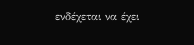ενδέχεται να έχει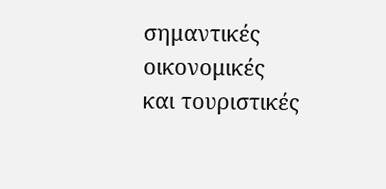σημαντικές οικονομικές και τουριστικές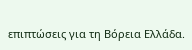επιπτώσεις για τη Βόρεια Ελλάδα.